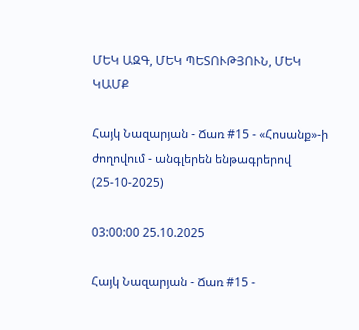ՄԵԿ ԱԶԳ, ՄԵԿ ՊԵՏՈՒԹՅՈՒՆ, ՄԵԿ ԿԱՄՔ

Հայկ Նազարյան - Ճառ #15 - «Հոսանք»-ի ժողովում - անգլերեն ենթագրերով (25-10-2025)

03:00:00 25.10.2025

Հայկ Նազարյան - Ճառ #15 -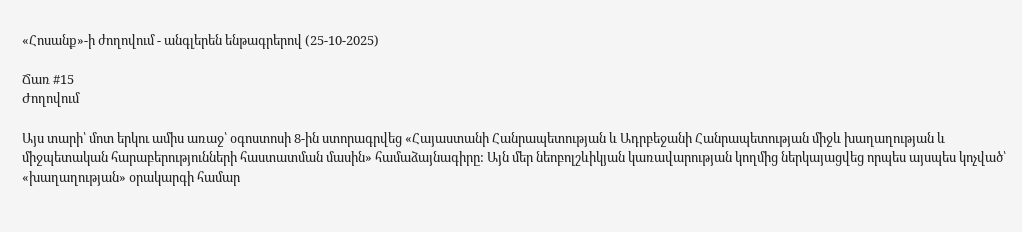«Հոսանք»-ի ժողովում - անգլերեն ենթագրերով (25-10-2025)

Ճառ #15
Ժողովում

Այս տարի՝ մոտ երկու ամիս առաջ՝ օգոստոսի 8-ին ստորագրվեց «Հայաստանի Հանրապետության և Ադրբեջանի Հանրապետության միջև խաղաղության և միջպետական հարաբերությունների հաստատման մասին» համաձայնագիրը: Այն մեր նեոբոլշևիկյան կառավարության կողմից ներկայացվեց որպես այսպես կոչված՝ «խաղաղության» օրակարգի համար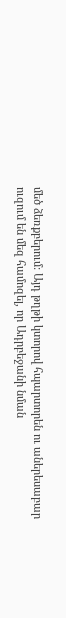մեծ ձեռքբերում: Այդ թղթի կտորով հպարտորեն ու աներեսաբար ուզում են մեզ համոզել, որ Ադրբեջանի նման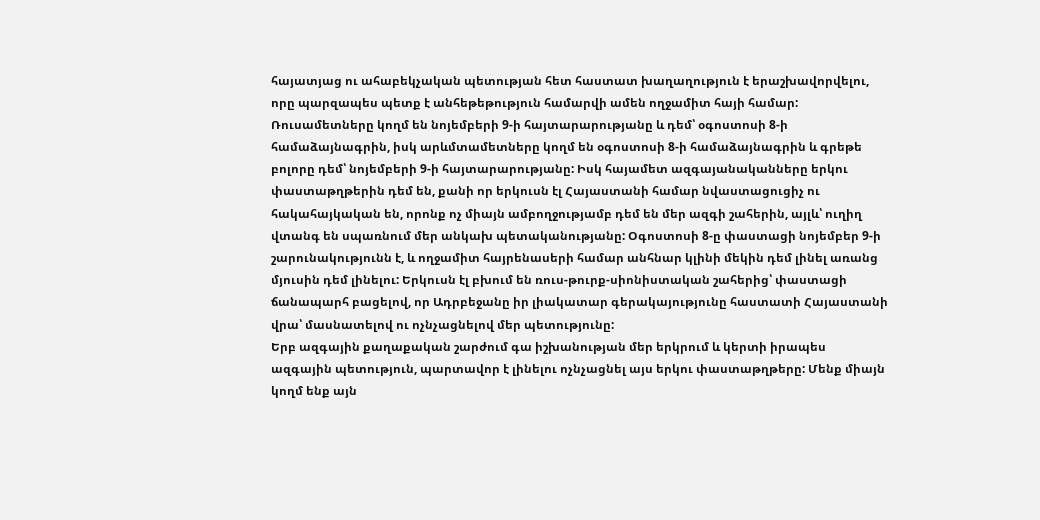հայատյաց ու ահաբեկչական պետության հետ հաստատ խաղաղություն է երաշխավորվելու, որը պարզապես պետք է անհեթեթություն համարվի ամեն ողջամիտ հայի համար:
Ռուսամետները կողմ են նոյեմբերի 9-ի հայտարարությանը և դեմ՝ օգոստոսի 8-ի համաձայնագրին, իսկ արևմտամետները կողմ են օգոստոսի 8-ի համաձայնագրին և գրեթե բոլորը դեմ՝ նոյեմբերի 9-ի հայտարարությանը: Իսկ հայամետ ազգայանականները երկու փաստաթղթերին դեմ են, քանի որ երկուսն էլ Հայաստանի համար նվաստացուցիչ ու հակահայկական են, որոնք ոչ միայն ամբողջությամբ դեմ են մեր ազգի շահերին, այլև՝ ուղիղ վտանգ են սպառնում մեր անկախ պետականությանը: Օգոստոսի 8-ը փաստացի նոյեմբեր 9-ի շարունակությունն է, և ողջամիտ հայրենասերի համար անհնար կլինի մեկին դեմ լինել առանց մյուսին դեմ լինելու: Երկուսն էլ բխում են ռուս-թուրք-սիոնիստական շահերից՝ փաստացի ճանապարհ բացելով, որ Ադրբեջանը իր լիակատար գերակայությունը հաստատի Հայաստանի վրա՝ մասնատելով ու ոչնչացնելով մեր պետությունը:
Երբ ազգային քաղաքական շարժում գա իշխանության մեր երկրում և կերտի իրապես ազգային պետություն, պարտավոր է լինելու ոչնչացնել այս երկու փաստաթղթերը: Մենք միայն կողմ ենք այն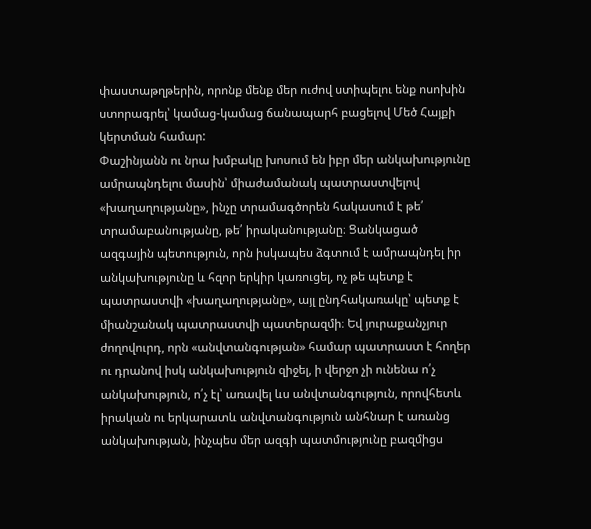փաստաթղթերին, որոնք մենք մեր ուժով ստիպելու ենք ոսոխին ստորագրել՝ կամաց-կամաց ճանապարհ բացելով Մեծ Հայքի կերտման համար:
Փաշինյանն ու նրա խմբակը խոսում են իբր մեր անկախությունը ամրապնդելու մասին՝ միաժամանակ պատրաստվելով «խաղաղությանը», ինչը տրամագծորեն հակասում է թե՛ տրամաբանությանը, թե՛ իրականությանը։ Ցանկացած ազգային պետություն, որն իսկապես ձգտում է ամրապնդել իր անկախությունը և հզոր երկիր կառուցել, ոչ թե պետք է պատրաստվի «խաղաղությանը», այլ ընդհակառակը՝ պետք է միանշանակ պատրաստվի պատերազմի։ Եվ յուրաքանչյուր ժողովուրդ, որն «անվտանգության» համար պատրաստ է հողեր ու դրանով իսկ անկախություն զիջել, ի վերջո չի ունենա ո՛չ անկախություն, ո՛չ էլ՝ առավել ևս անվտանգություն, որովհետև իրական ու երկարատև անվտանգություն անհնար է առանց անկախության, ինչպես մեր ազգի պատմությունը բազմիցս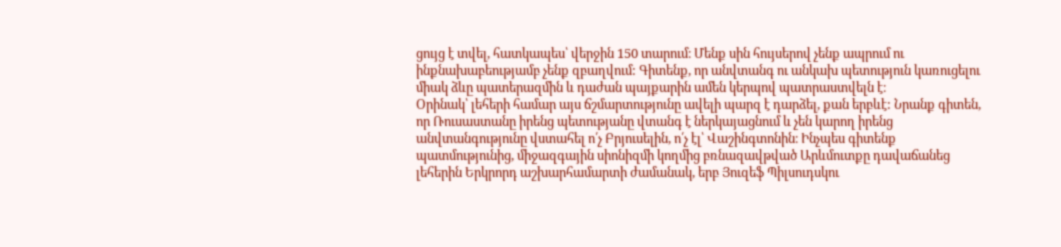ցույց է տվել, հատկապես՝ վերջին 150 տարում։ Մենք սին հույսերով չենք ապրում ու ինքնախաբեությամբ չենք զբաղվում: Գիտենք, որ անվտանգ ու անկախ պետություն կառուցելու միակ ձևը պատերազմին և դաժան պայքարին ամեն կերպով պատրաստվելն է։
Օրինակ՝ լեհերի համար այս ճշմարտությունը ավելի պարզ է դարձել, քան երբևէ: Նրանք գիտեն, որ Ռուսաստանը իրենց պետությանը վտանգ է ներկայացնում և չեն կարող իրենց անվտանգությունը վստահել ո՛չ Բրյուսելին, ո՛չ էլ՝ Վաշինգտոնին։ Ինչպես գիտենք պատմությունից, միջազգային սիոնիզմի կողմից բռնազավթված Արևմուտքը դավաճանեց լեհերին Երկրորդ աշխարհամարտի ժամանակ, երբ Յուզեֆ Պիլսուդսկու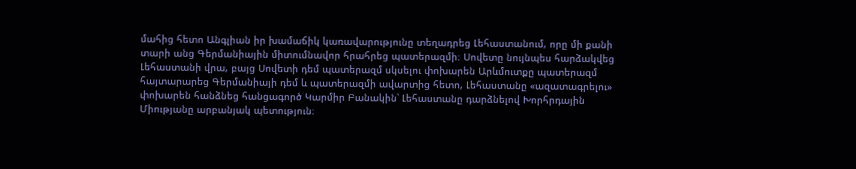մահից հետո Անգլիան իր խամաճիկ կառավարությունը տեղադրեց Լեհաստանում, որը մի քանի տարի անց Գերմանիային միտումնավոր հրահրեց պատերազմի։ Սովետը նույնպես հարձակվեց Լեհաստանի վրա, բայց Սովետի դեմ պատերազմ սկսելու փոխարեն Արևմուտքը պատերազմ հայտարարեց Գերմանիայի դեմ և պատերազմի ավարտից հետո, Լեհաստանը «ազատագրելու» փոխարեն հանձնեց հանցագործ Կարմիր Բանակին՝ Լեհաստանը դարձնելով Խորհրդային Միությանը արբանյակ պետություն։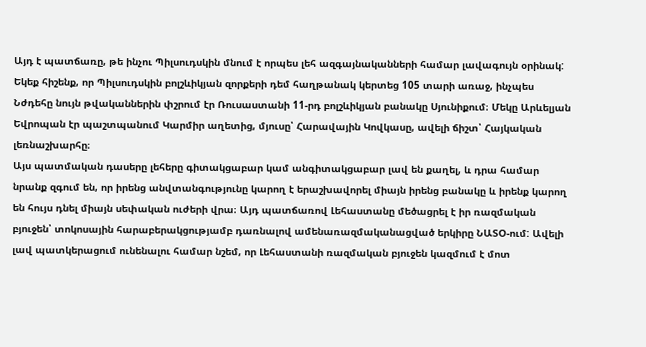Այդ է պատճառը, թե ինչու Պիլսուդսկին մնում է որպես լեհ ազգայնականների համար լավագույն օրինակ: Եկեք հիշենք, որ Պիլսուդսկին բոլշևիկյան զորքերի դեմ հաղթանակ կերտեց 105 տարի առաջ, ինչպես Նժդեհը նույն թվականներին փշրում էր Ռուսաստանի 11-րդ բոլշևիկյան բանակը Սյունիքում։ Մեկը Արևելյան Եվրոպան էր պաշտպանում Կարմիր աղետից, մյուսը՝ Հարավային Կովկասը, ավելի ճիշտ՝ Հայկական լեռնաշխարհը։
Այս պատմական դասերը լեհերը գիտակցաբար կամ անգիտակցաբար լավ են քաղել, և դրա համար նրանք զգում են, որ իրենց անվտանգությունը կարող է երաշխավորել միայն իրենց բանակը և իրենք կարող են հույս դնել միայն սեփական ուժերի վրա։ Այդ պատճառով Լեհաստանը մեծացրել է իր ռազմական բյուջեն՝ տոկոսային հարաբերակցությամբ դառնալով ամենառազմականացված երկիրը ՆԱՏՕ-ում: Ավելի լավ պատկերացում ունենալու համար նշեմ, որ Լեհաստանի ռազմական բյուջեն կազմում է մոտ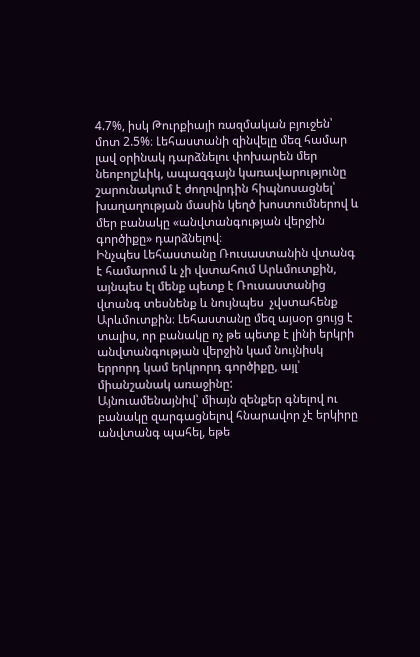4.7%, իսկ Թուրքիայի ռազմական բյուջեն՝ մոտ 2.5%։ Լեհաստանի զինվելը մեզ համար լավ օրինակ դարձնելու փոխարեն մեր նեոբոլշևիկ, ապազգայն կառավարությունը շարունակում է ժողովրդին հիպնոսացնել՝ խաղաղության մասին կեղծ խոստումներով և մեր բանակը «անվտանգության վերջին գործիքը» դարձնելով։
Ինչպես Լեհաստանը Ռուսաստանին վտանգ է համարում և չի վստահում Արևմուտքին, այնպես էլ մենք պետք է Ռուսաստանից վտանգ տեսնենք և նույնպես  չվստահենք Արևմուտքին։ Լեհաստանը մեզ այսօր ցույց է տալիս, որ բանակը ոչ թե պետք է լինի երկրի անվտանգության վերջին կամ նույնիսկ երրորդ կամ երկրորդ գործիքը, այլ՝ միանշանակ առաջինը:
Այնուամենայնիվ՝ միայն զենքեր գնելով ու բանակը զարգացնելով հնարավոր չէ երկիրը անվտանգ պահել, եթե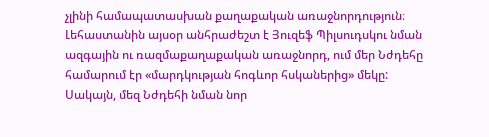չլինի համապատասխան քաղաքական առաջնորդություն։ Լեհաստանին այսօր անհրաժեշտ է Յուզեֆ Պիլսուդսկու նման ազգային ու ռազմաքաղաքական առաջնորդ, ում մեր Նժդեհը համարում էր «մարդկության հոգևոր հսկաներից» մեկը: Սակայն, մեզ Նժդեհի նման նոր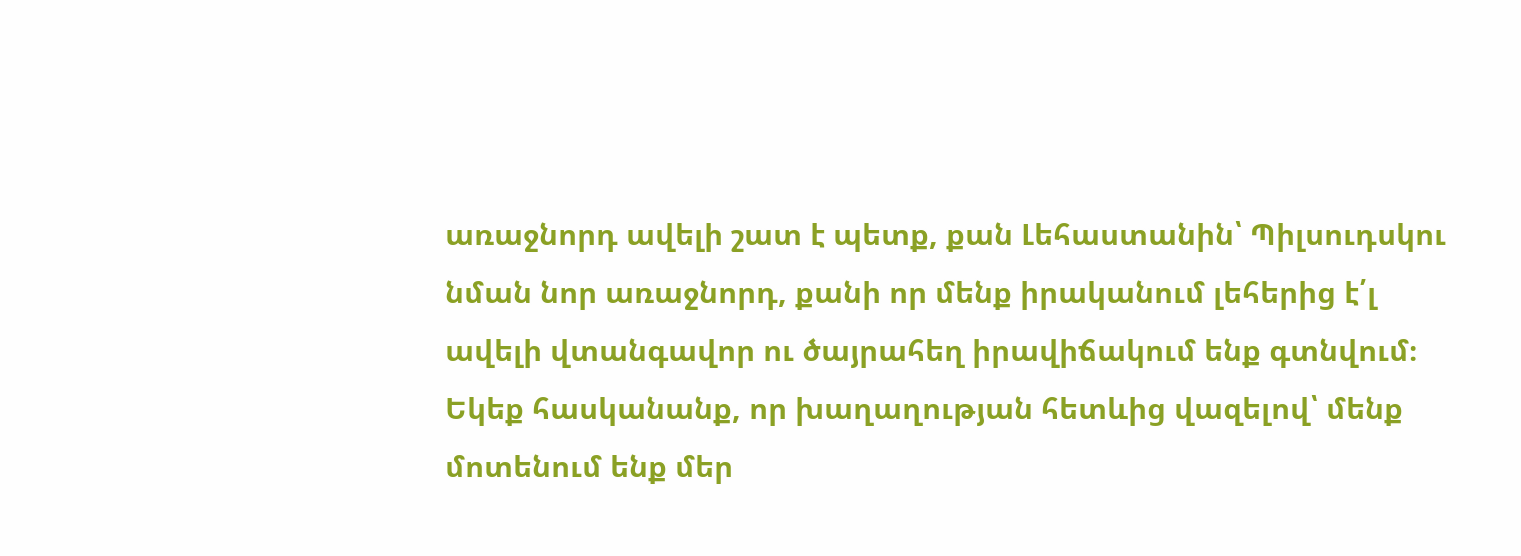առաջնորդ ավելի շատ է պետք, քան Լեհաստանին՝ Պիլսուդսկու նման նոր առաջնորդ, քանի որ մենք իրականում լեհերից է՛լ ավելի վտանգավոր ու ծայրահեղ իրավիճակում ենք գտնվում։
Եկեք հասկանանք, որ խաղաղության հետևից վազելով՝ մենք մոտենում ենք մեր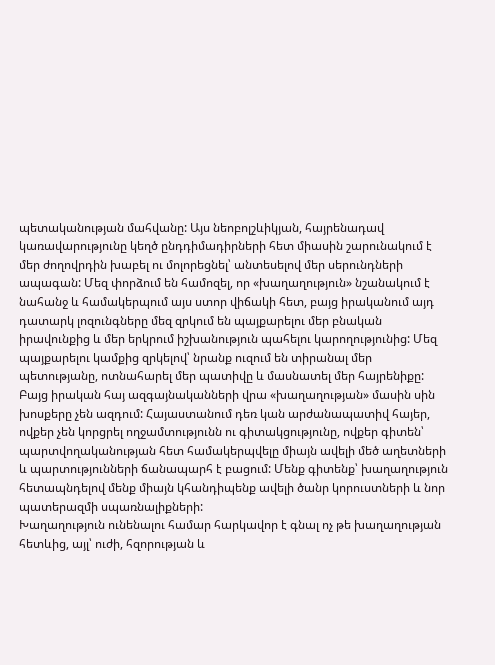պետականության մահվանը: Այս նեոբոլշևիկյան, հայրենադավ կառավարությունը կեղծ ընդդիմադիրների հետ միասին շարունակում է մեր ժողովրդին խաբել ու մոլորեցնել՝ անտեսելով մեր սերունդների ապագան: Մեզ փորձում են համոզել, որ «խաղաղություն» նշանակում է նահանջ և համակերպում այս ստոր վիճակի հետ, բայց իրականում այդ դատարկ լոզունգները մեզ զրկում են պայքարելու մեր բնական իրավունքից և մեր երկրում իշխանություն պահելու կարողությունից: Մեզ պայքարելու կամքից զրկելով՝ նրանք ուզում են տիրանալ մեր պետությանը, ոտնահարել մեր պատիվը և մասնատել մեր հայրենիքը:
Բայց իրական հայ ազգայնականների վրա «խաղաղության» մասին սին խոսքերը չեն ազդում: Հայաստանում դեռ կան արժանապատիվ հայեր, ովքեր չեն կորցրել ողջամտությունն ու գիտակցությունը, ովքեր գիտեն՝ պարտվողականության հետ համակերպվելը միայն ավելի մեծ աղետների և պարտությունների ճանապարհ է բացում: Մենք գիտենք՝ խաղաղություն հետապնդելով մենք միայն կհանդիպենք ավելի ծանր կորուստների և նոր պատերազմի սպառնալիքների:
Խաղաղություն ունենալու համար հարկավոր է գնալ ոչ թե խաղաղության հետևից, այլ՝ ուժի, հզորության և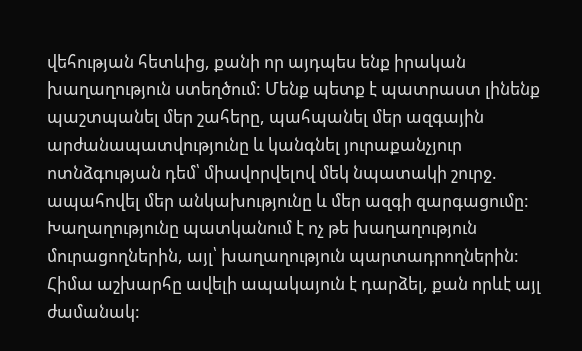վեհության հետևից, քանի որ այդպես ենք իրական խաղաղություն ստեղծում: Մենք պետք է պատրաստ լինենք պաշտպանել մեր շահերը, պահպանել մեր ազգային արժանապատվությունը և կանգնել յուրաքանչյուր ոտնձգության դեմ՝ միավորվելով մեկ նպատակի շուրջ. ապահովել մեր անկախությունը և մեր ազգի զարգացումը: Խաղաղությունը պատկանում է ոչ թե խաղաղություն մուրացողներին, այլ՝ խաղաղություն պարտադրողներին:
Հիմա աշխարհը ավելի ապակայուն է դարձել, քան որևէ այլ ժամանակ: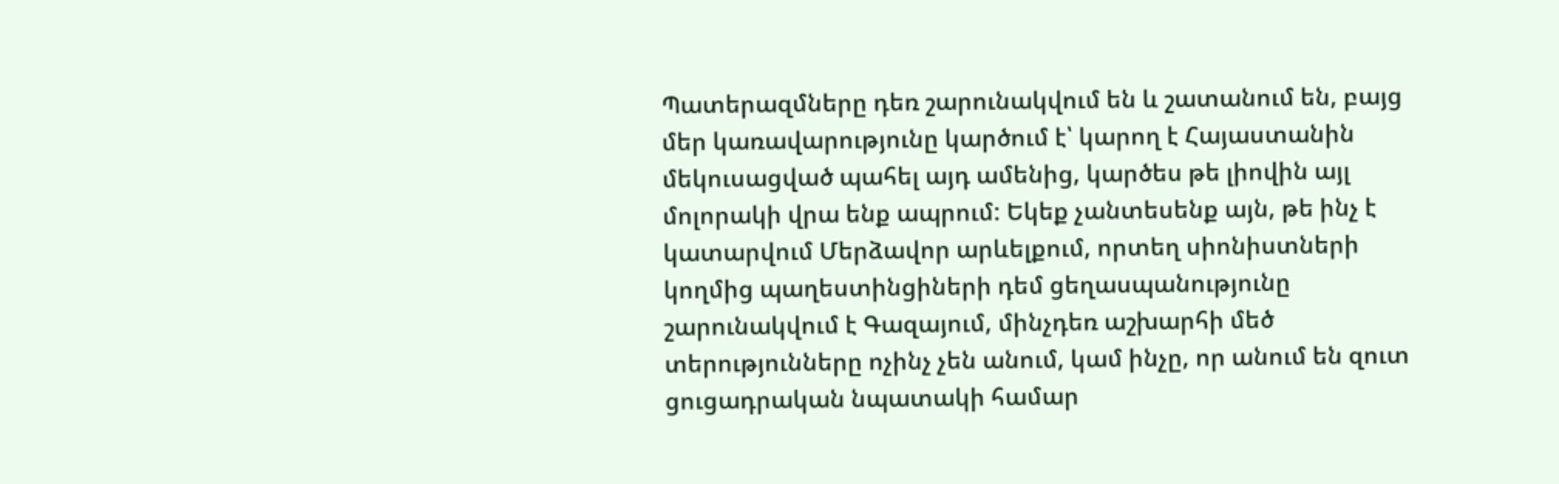Պատերազմները դեռ շարունակվում են և շատանում են, բայց մեր կառավարությունը կարծում է՝ կարող է Հայաստանին մեկուսացված պահել այդ ամենից, կարծես թե լիովին այլ մոլորակի վրա ենք ապրում: Եկեք չանտեսենք այն, թե ինչ է կատարվում Մերձավոր արևելքում, որտեղ սիոնիստների կողմից պաղեստինցիների դեմ ցեղասպանությունը շարունակվում է Գազայում, մինչդեռ աշխարհի մեծ տերությունները ոչինչ չեն անում, կամ ինչը, որ անում են զուտ ցուցադրական նպատակի համար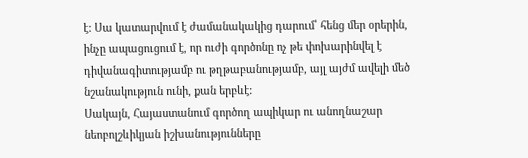է: Սա կատարվում է ժամանակակից դարում՝ հենց մեր օրերին, ինչը ապացուցում է, որ ուժի գործոնը ոչ թե փոխարինվել է դիվանագիտությամբ ու թղթաբանությամբ, այլ այժմ ավելի մեծ նշանակություն ունի, քան երբևէ:
Սակայն, Հայաստանում գործող ապիկար ու անողնաշար նեոբոլշևիկյան իշխանությունները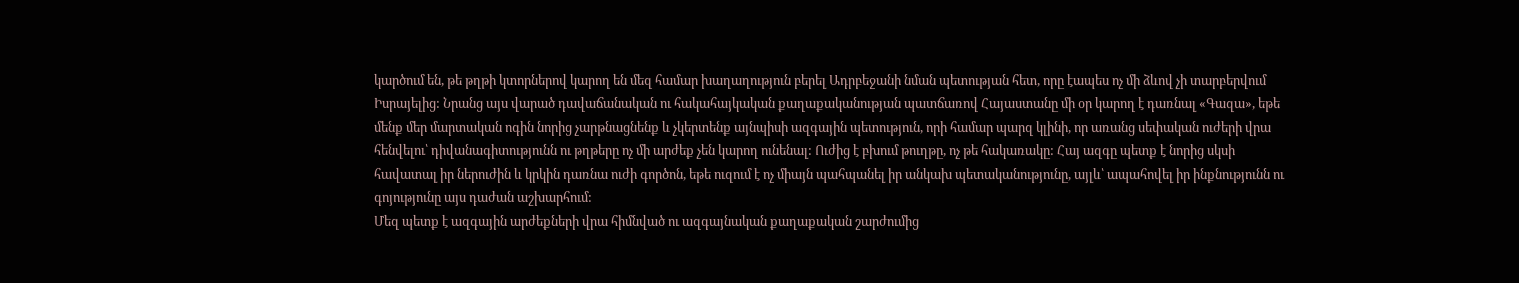կարծում են, թե թղթի կտորներով կարող են մեզ համար խաղաղություն բերել Ադրբեջանի նման պետության հետ, որը էապես ոչ մի ձևով չի տարբերվում Իսրայելից: Նրանց այս վարած դավաճանական ու հակահայկական քաղաքականության պատճառով Հայաստանը մի օր կարող է դառնալ «Գազա», եթե մենք մեր մարտական ոգին նորից չարթնացնենք և չկերտենք այնպիսի ազգային պետություն, որի համար պարզ կլինի, որ առանց սեփական ուժերի վրա հենվելու՝ դիվանագիտությունն ու թղթերը ոչ մի արժեք չեն կարող ունենալ: Ուժից է բխում թուղթը, ոչ թե հակառակը: Հայ ազգը պետք է նորից սկսի հավատալ իր ներուժին և կրկին դառնա ուժի գործոն, եթե ուզում է ոչ միայն պահպանել իր անկախ պետականությունը, այլև՝ ապահովել իր ինքնությունն ու գոյությունը այս դաժան աշխարհում:
Մեզ պետք է ազգային արժեքների վրա հիմնված ու ազգայնական քաղաքական շարժումից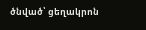ծնված՝ ցեղակրոն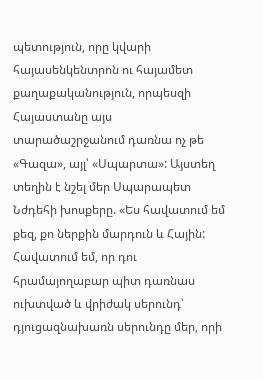պետություն, որը կվարի հայասենկենտրոն ու հայամետ քաղաքականություն, որպեսզի Հայաստանը այս տարածաշրջանում դառնա ոչ թե «Գազա», այլ՝ «Սպարտա»: Այստեղ տեղին է նշել մեր Սպարապետ Նժդեհի խոսքերը. «Ես հավատում եմ քեզ, քո ներքին մարդուն և Հային: Հավատում եմ, որ դու հրամայողաբար պիտ դառնաս ուխտված և վրիժակ սերունդ՝ դյուցազնախառն սերունդը մեր, որի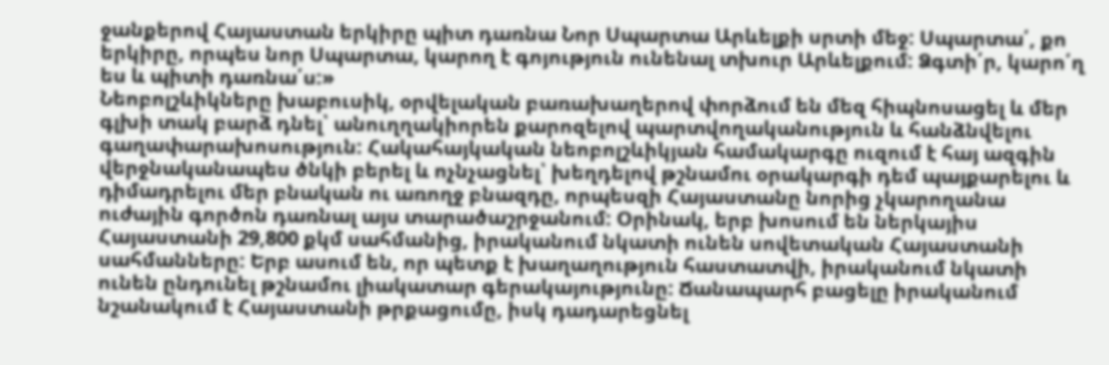ջանքերով Հայաստան երկիրը պիտ դառնա Նոր Սպարտա Արևելքի սրտի մեջ: Սպարտա՛, քո երկիրը, որպես նոր Սպարտա, կարող է գոյություն ունենալ տխուր Արևելքում: Ձգտի՛ր, կարո՛ղ ես և պիտի դառնա՛ս:»
Նեոբոլշևիկները խաբուսիկ, օրվելական բառախաղերով փորձում են մեզ հիպնոսացել և մեր գլխի տակ բարձ դնել՝ անուղղակիորեն քարոզելով պարտվողականություն և հանձնվելու գաղափարախոսություն: Հակահայկական նեոբոլշևիկյան համակարգը ուզում է հայ ազգին վերջնականապես ծնկի բերել և ոչնչացնել՝ խեղդելով թշնամու օրակարգի դեմ պայքարելու և դիմադրելու մեր բնական ու առողջ բնազդը, որպեսզի Հայաստանը նորից չկարողանա ուժային գործոն դառնալ այս տարածաշրջանում: Օրինակ, երբ խոսում են ներկայիս Հայաստանի 29,800 քկմ սահմանից, իրականում նկատի ունեն սովետական Հայաստանի սահմանները: Երբ ասում են, որ պետք է խաղաղություն հաստատվի, իրականում նկատի ունեն ընդունել թշնամու լիակատար գերակայությունը: Ճանապարհ բացելը իրականում նշանակում է Հայաստանի թրքացումը, իսկ դադարեցնել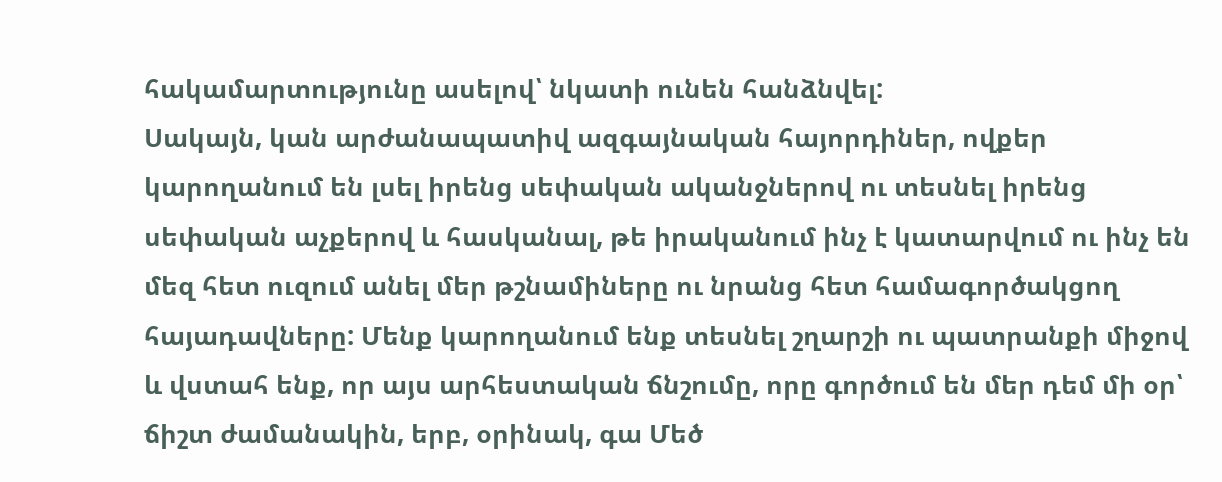հակամարտությունը ասելով՝ նկատի ունեն հանձնվել:
Սակայն, կան արժանապատիվ ազգայնական հայորդիներ, ովքեր կարողանում են լսել իրենց սեփական ականջներով ու տեսնել իրենց սեփական աչքերով և հասկանալ, թե իրականում ինչ է կատարվում ու ինչ են մեզ հետ ուզում անել մեր թշնամիները ու նրանց հետ համագործակցող հայադավները: Մենք կարողանում ենք տեսնել շղարշի ու պատրանքի միջով և վստահ ենք, որ այս արհեստական ճնշումը, որը գործում են մեր դեմ մի օր՝ ճիշտ ժամանակին, երբ, օրինակ, գա Մեծ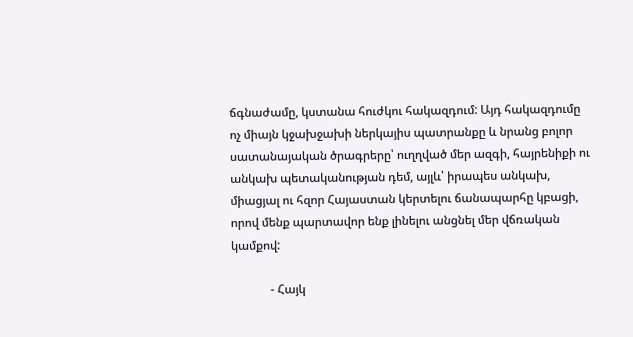ճգնաժամը, կստանա հուժկու հակազդում: Այդ հակազդումը ոչ միայն կջախջախի ներկայիս պատրանքը և նրանց բոլոր սատանայական ծրագրերը՝ ուղղված մեր ազգի, հայրենիքի ու անկախ պետականության դեմ, այլև՝ իրապես անկախ, միացյալ ու հզոր Հայաստան կերտելու ճանապարհը կբացի, որով մենք պարտավոր ենք լինելու անցնել մեր վճռական կամքով:

             - Հայկ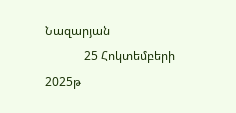Նազարյան
             25 Հոկտեմբերի 2025թ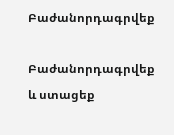Բաժանորդագրվեք

Բաժանորդագրվեք և ստացեք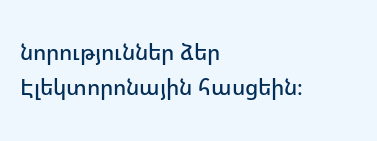նորություններ ձեր Էլեկտորոնային հասցեին։